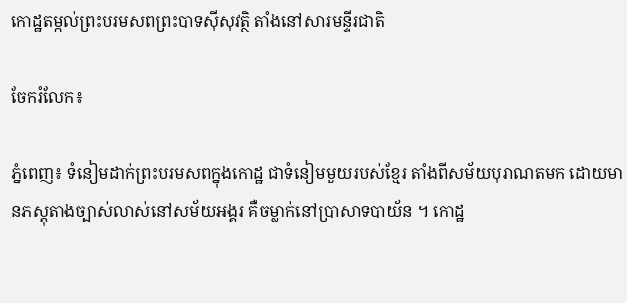កោដ្ឋតម្កល់ព្រះបរមសពព្រះបាទស៊ីសុវត្ថិ តាំងនៅសារមន្ទីរជាតិ

ចែករំលែក៖

ភ្នំពេញ៖ ទំនៀមដាក់ព្រះបរមសពក្នុងកោដ្ឋ ជាទំនៀមមួយរបស់ខ្មែរ តាំងពីសម័យបុរាណតមក ដោយមានភស្តុតាងច្បាស់លាស់នៅសម័យអង្គរ គឺចម្លាក់នៅប្រាសាទបាយ័ន ។ កោដ្ឋ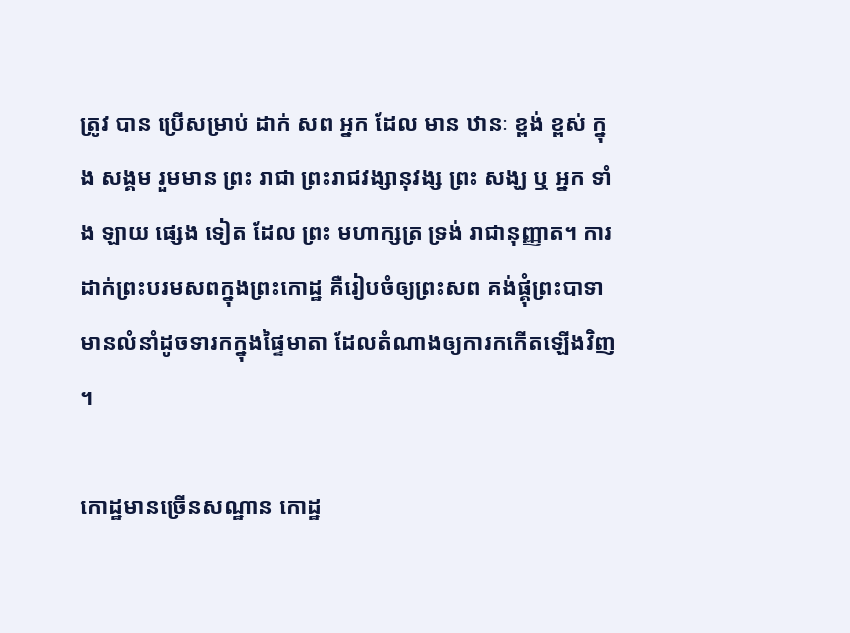ត្រូវ បាន ប្រើសម្រាប់ ដាក់ សព អ្នក ដែល មាន ឋានៈ ខ្ពង់ ខ្ពស់ ក្នុង សង្គម រួមមាន ព្រះ រាជា ព្រះរាជវង្សានុវង្ស ព្រះ សង្ឃ ឬ អ្នក ទាំង ឡាយ ផ្សេង ទៀត ដែល ព្រះ មហាក្សត្រ ទ្រង់ រាជានុញ្ញាត។ ការដាក់ព្រះបរមសពក្នុងព្រះកោដ្ឋ គឺរៀបចំឲ្យព្រះសព គង់ផ្គុំព្រះបាទា មានលំនាំដូចទារកក្នុងផ្ទៃមាតា ដែលតំណាងឲ្យការកកើតឡើងវិញ ។

កោដ្ឋមានច្រើនសណ្ឋាន កោដ្ឋ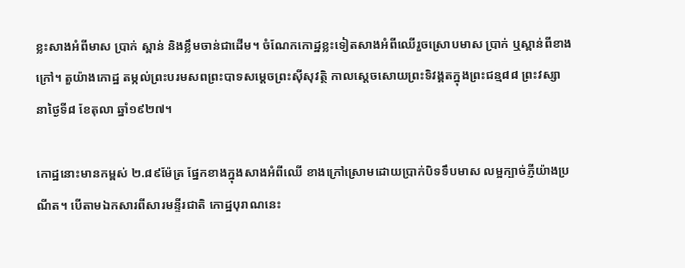ខ្លះសាងអំពីមាស ប្រាក់ ស្ពាន់ និងខ្លឹមចាន់ជាដើម។ ចំណែកកោដ្ឋខ្លះទៀតសាងអំពីឈើរួចស្រោបមាស ប្រាក់ ឬស្ពាន់ពីខាងក្រៅ។ តួយ៉ាងកោដ្ឋ តម្កល់ព្រះបរមសពព្រះបាទសម្តេចព្រះស៊ីសុវត្ថិ កាលស្តេចសោយព្រះទិវង្គតក្នុងព្រះជន្ម៨៨ ព្រះវស្សា នាថ្ងៃទី៨ ខែតុលា ឆ្នាំ១៩២៧។

កោដ្ឋនោះមានកម្ពស់ ២.៨៩ម៉ែត្រ ផ្នែកខាងក្នុងសាងអំពីឈើ ខាងក្រៅស្រោមដោយប្រាក់បិទទឹបមាស លម្អក្បាច់ភ្ញីយ៉ាងប្រណីត។ បើតាមឯកសារពីសារមន្ទីរជាតិ កោដ្ឋបុរាណនេះ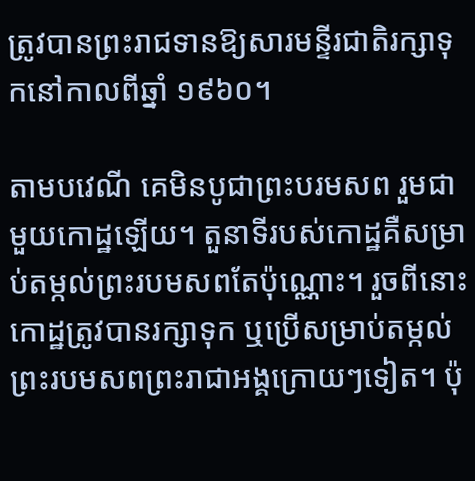ត្រូវបានព្រះរាជទានឱ្យសារមន្ទីរជាតិរក្សាទុកនៅកាលពីឆ្នាំ ១៩៦០។

តាមបវេណី គេមិនបូជាព្រះបរមសព រួមជាមួយកោដ្ឋឡើយ។ តួនាទីរបស់កោដ្ឋគឺសម្រាប់តម្កល់ព្រះរបមសពតែប៉ុណ្ណោះ។ រួចពីនោះ កោដ្ឋត្រូវបានរក្សាទុក ឬប្រើសម្រាប់តម្កល់ព្រះរបមសពព្រះរាជាអង្គក្រោយៗទៀត។ ប៉ុ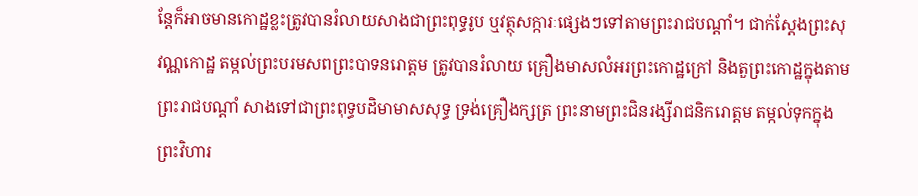ន្តែក៏អាចមានកោដ្ឋខ្លះត្រូវបានរំលាយសាងជាព្រះពុទ្ធរូប ឬវត្ថុសក្ការៈផ្សេងៗទៅតាមព្រះរាជបណ្តាំ។ ជាក់ស្តែងព្រះសុវណ្ណកោដ្ឋ តម្កល់ព្រះបរមសពព្រះបាទនរោត្តម ត្រូវបានរំលាយ គ្រឿងមាសលំអរព្រះកោដ្ឋក្រៅ និងតួព្រះកោដ្ឋក្នុងតាមព្រះរាជបណ្តាំ សាងទៅជាព្រះពុទ្ធបដិមាមាសសុទ្ធ ទ្រង់គ្រឿងក្សត្រ ព្រះនាមព្រះជិនរង្សីរាជនិករោត្តម តម្កល់ទុកក្នុងព្រះវិហារ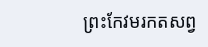ព្រះកែវមរកតសព្វ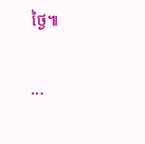ថ្ងៃ៕

...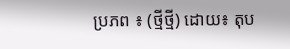ប្រភព ៖ (ថ្មីថ្មី) ដោយ៖ តុប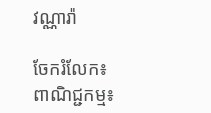វណ្ណារ៉ា

ចែករំលែក៖
ពាណិជ្ជកម្ម៖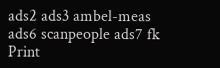ads2 ads3 ambel-meas ads6 scanpeople ads7 fk Print